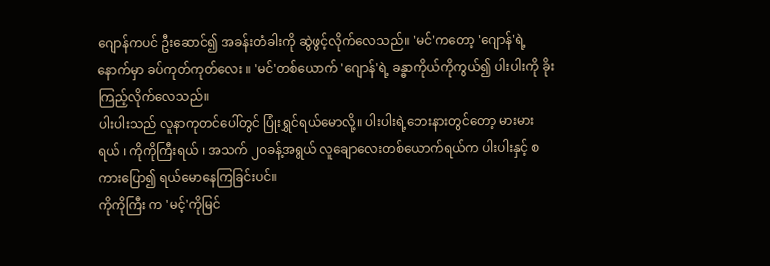ဂျောန်ကပင် ဦးဆောင်၍ အခန်းတံခါးကို ဆွဲဖွင့်လိုက်လေသည်။ 'မင်'ကတော့ 'ဂျောန်'ရဲ့နောက်မှာ ခပ်ကုတ်ကုတ်လေး ။ 'မင်'တစ်ယောက် 'ဂျောန်'ရဲ့ ခန္ဓာကိုယ်ကိုကွယ်၍ ပါးပါးကို ခိုးကြည့်လိုက်လေသည်။
ပါးပါးသည် လူနာကုတင်ပေါ်တွင် ပြုံးရွှင်ရယ်မောလို့။ ပါးပါးရဲ့ဘေးနားတွင်တော့ မားမားရယ် ၊ ကိုကိုကြီးရယ် ၊ အသက် ၂၀ခန့်အရွယ် လူချောလေးတစ်ယောက်ရယ်က ပါးပါးနှင့် စကားပြော၍ ရယ်မောနေကြခြင်းပင်။
ကိုကိုကြီး က 'မင့်'ကိုမြင်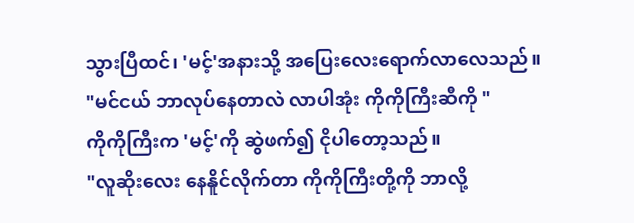သွားပြီထင်၊ 'မင့်'အနားသို့ အပြေးလေးရောက်လာလေသည်။
"မင်ငယ် ဘာလုပ်နေတာလဲ လာပါအုံး ကိုကိုကြီးဆီကို "
ကိုကိုကြီးက 'မင့်'ကို ဆွဲဖက်၍ ငိုပါတော့သည်။
"လူဆိုးလေး နေနိူင်လိုက်တာ ကိုကိုကြီးတို့ကို ဘာလို့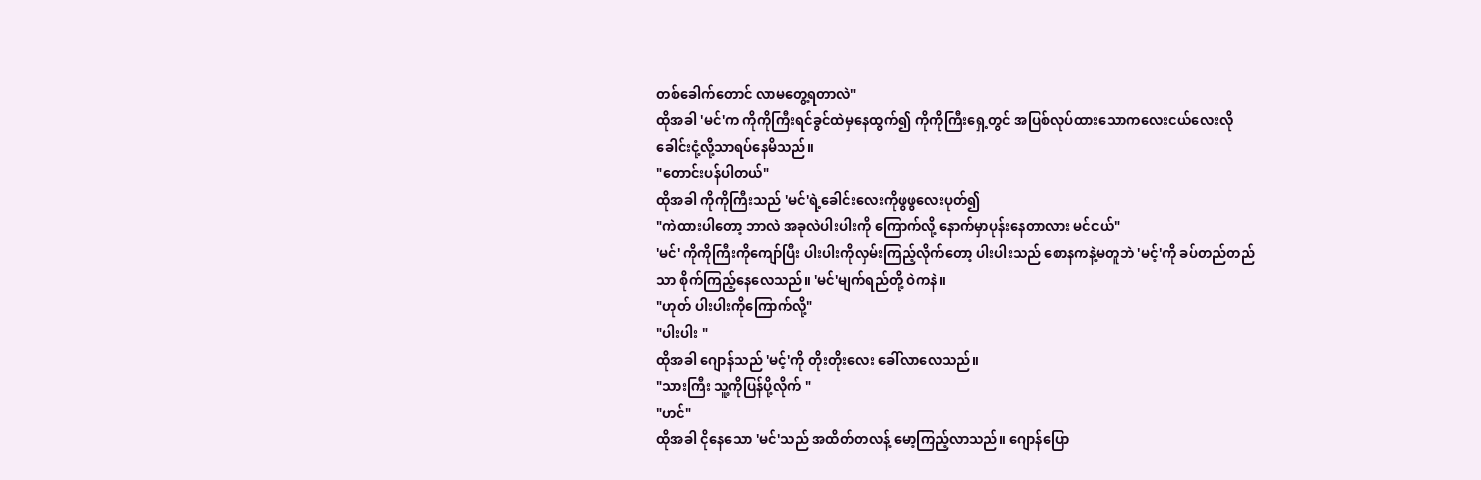တစ်ခေါက်တောင် လာမတွေ့ရတာလဲ"
ထိုအခါ 'မင်'က ကိုကိုကြီးရင်ခွင်ထဲမှနေထွက်၍ ကိုကိုကြီးရှေ့တွင် အပြစ်လုပ်ထားသောကလေးငယ်လေးလို ခေါင်းငုံ့လို့သာရပ်နေမိသည်။
"တောင်းပန်ပါတယ်"
ထိုအခါ ကိုကိုကြီးသည် 'မင်'ရဲ့ခေါင်းလေးကိုဖွဖွလေးပုတ်၍
"ကဲထားပါတော့ ဘာလဲ အခုလဲပါးပါးကို ကြောက်လို့ နောက်မှာပုန်းနေတာလား မင်ငယ်"
'မင်' ကိုကိုကြီးကိုကျော်ပြီး ပါးပါးကိုလှမ်းကြည့်လိုက်တော့ ပါးပါးသည် စောနကနဲ့မတူဘဲ 'မင့်'ကို ခပ်တည်တည်သာ စိုက်ကြည့်နေလေသည်။ 'မင်'မျက်ရည်တို့ ဝဲကနဲ။
"ဟုတ် ပါးပါးကိုကြောက်လို့"
"ပါးပါး "
ထိုအခါ ဂျောန်သည် 'မင့်'ကို တိုးတိုးလေး ခေါ်လာလေသည်။
"သားကြီး သူ့ကိုပြန်ပို့လိုက် "
"ဟင်"
ထိုအခါ ငိုနေသော 'မင်'သည် အထိတ်တလန့် မော့ကြည့်လာသည်။ ဂျောန်ပြော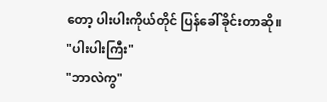တော့ ပါးပါးကိုယ်တိုင် ပြန်ခေါ်ခိုင်းတာဆို။
"ပါးပါးကြီး"
"ဘာလဲကွ"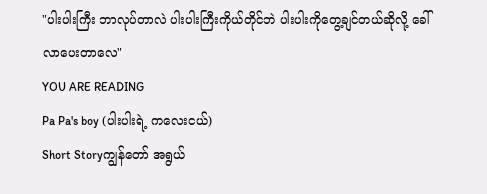"ပါးပါးကြီး ဘာလုပ်တာလဲ ပါးပါးကြီးကိုယ်တိုင်ဘဲ ပါးပါးကိုတွေ့ချင်တယ်ဆိုလို့ ခေါ်လာပေးတာလေ"
YOU ARE READING
Pa Pa's boy (ပါးပါးရဲ့ ကလေးငယ်)
Short Storyကျွန်တော် အရွယ်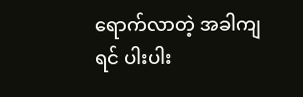ရောက်လာတဲ့ အခါကျရင် ပါးပါး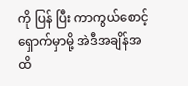ကို ပြန် ပြီး ကာကွယ်စောင့်ရှောက်မှာမို့ အဲဒီအချိန်အထိ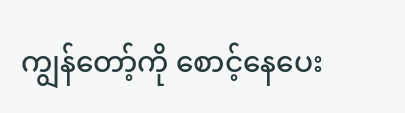ကျွန်တော့်ကို စောင့်နေပေး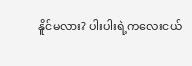နိူင်မလား? ပါးပါးရဲ့ကလေးငယ်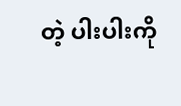တဲ့ ပါးပါးကို